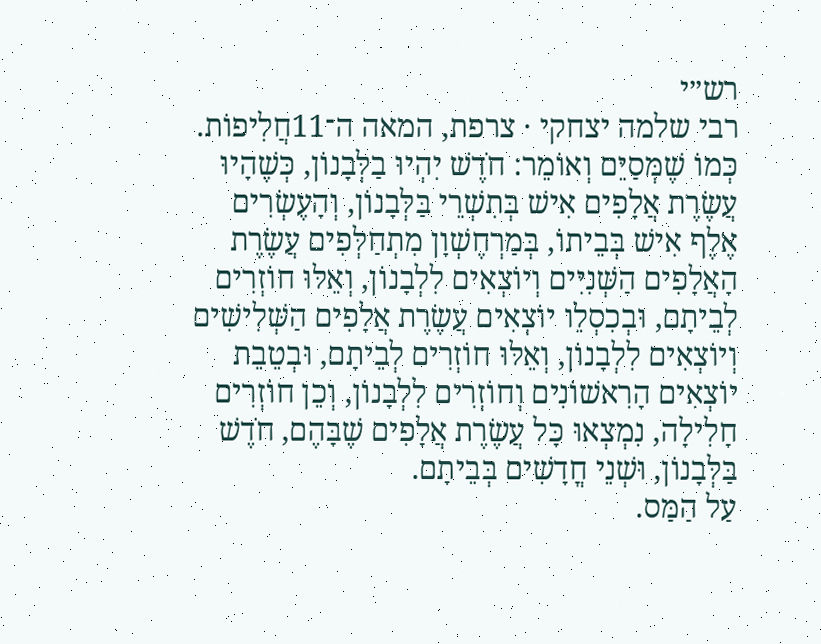רש״י
רבי שלמה יצחקי · צרפת, המאה ה־11חֲלִיפוֹת. כְּמוֹ שֶׁמְּסַיֵּם וְאוֹמֵר: חֹדֶשׁ יִהְיוּ בַלְּבָנוֹן, כְּשֶׁהָיוּ עֲשֶׂרֶת אֲלָפִים אִישׁ בְּתִשְׁרֵי בַּלְּבָנוֹן, וְהָעֶשְׂרִים אֶלֶף אִישׁ בְּבֵיתוֹ, בְּמַרְחֶשְׁוָן מִתְחַלְּפִים עֲשֶׂרֶת הָאֲלָפִים הַשְּׁנִיִּים וְיוֹצְאִים לִלְבָנוֹן, וְאֵלּוּ חוֹזְרִים לְבֵיתָם, וּבְכִסְלֵו יוֹצְאִים עֲשֶׂרֶת אֲלָפִים הַשְּׁלִישִׁים וְיוֹצְאִים לִלְבָנוֹן, וְאֵלּוּ חוֹזְרִים לְבֵיתָם, וּבְטֵבֵת יוֹצְאִים הָרִאשׁוֹנִים וְחוֹזְרִים לִלְבָנוֹן, וְכֵן חוֹזְרִים חָלִילָה, נִמְצְאוּ כָּל עֲשֶׂרֶת אֲלָפִים שֶׁבָּהֶם, חֹדֶשׁ בַּלְּבָנוֹן, וּשְׁנֵי חֳדָשִׁים בְּבֵיתָם.
עַל הַמַּס.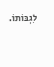לִגְבּוֹתוֹ.